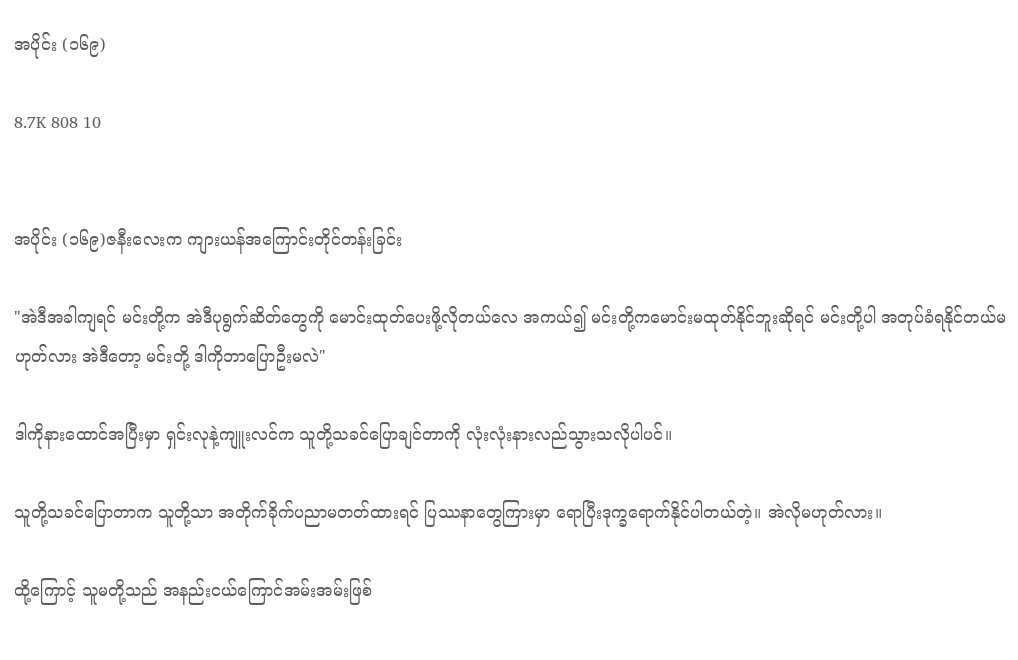အပိုင်း (၁၆၉)

8.7K 808 10


အပိုင်း (၁၆၉)ဇနီးလေးက ကျားယန်အကြောင်းတိုင်တန်းခြင်း

"အဲဒီအခါကျရင် မင်းတို့က အဲဒီပုရွက်ဆိတ်တွေကို မောင်းထုတ်ပေးဖို့လိုတယ်လေ အကယ်၍ မင်းတို့ကမောင်းမထုတ်နိုင်ဘူးဆိုရင် မင်းတို့ပါ အတုပ်ခံရနိုင်တယ်မဟုတ်လား အဲဒီတော့ မင်းတို့ ဒါကိုဘာပြောဦးမလဲ"

ဒါကိုနားထောင်အပြီးမှာ ရှင်းလုနဲ့ကျူးလင်က သူတို့သခင်ပြောချင်တာကို လုံးလုံးနားလည်သွားသလိုပါပင်။

သူတို့သခင်ပြောတာက သူတို့သာ အတိုက်ခိုက်ပညာမတတ်ထားရင် ပြဿနာတွေကြားမှာ ရောပြီးဒုက္ခရောက်နိုင်ပါတယ်တဲ့။ အဲလိုမဟုတ်လား။

ထို့ကြောင့် သူမတို့သည် အနည်းငယ်ကြောင်အမ်းအမ်းဖြစ်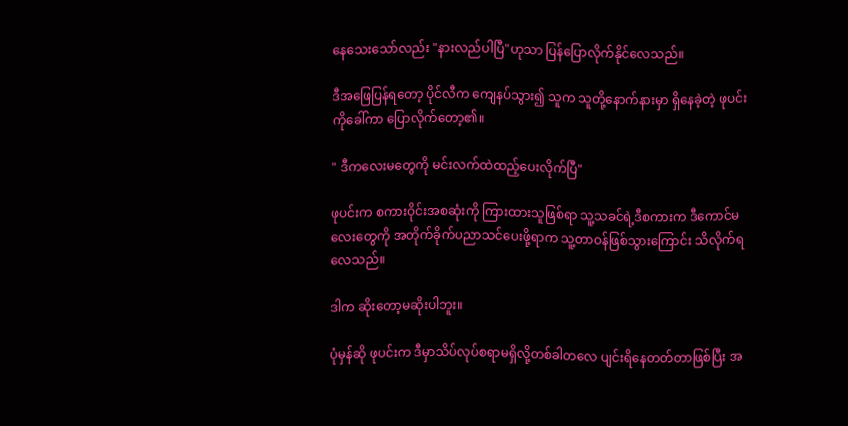နေသေးသော်လည်း "နားလည်ပါပြီ"ဟုသာ ပြန်ပြောလိုက်နိုင်လေသည်။

ဒီအဖြေပြန်ရတော့ ပိုင်လီက ကျေနပ်သွား၍ သူက သူတို့နောက်နားမှာ ရှိနေခဲ့တဲ့ ဖုပင်းကိုခေါ်ကာ ပြောလိုက်တော့၏။

" ဒီကလေးမတွေကို မင်းလက်ထဲထည့်ပေးလိုက်ပြီ"

ဖုပင်းက စကားဝိုင်းအစဆုံးကို ကြားထားသူဖြစ်ရာ သူ့သခင်ရဲ့ဒီစကားက ဒီကောင်မလေးတွေကို အတိုက်ခိုက်ပညာသင်ပေးဖို့ရာက သူ့တာဝန်ဖြစ်သွားကြောင်း သိလိုက်ရလေသည်။

ဒါက ဆိုးတော့မဆိုးပါဘူး။

ပုံမှန်ဆို ဖုပင်းက ဒီမှာသိပ်လုပ်စရာမရှိလို့တစ်ခါတလေ ပျင်းရိနေတတ်တာဖြစ်ပြီး အ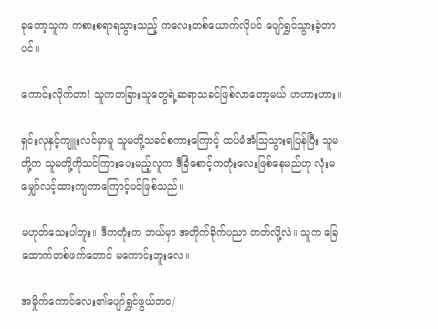ခုတော့သူက ကစားစရာရသွားသည့် ကလေးတစ်ယောက်လိုပင် ပျော်ရွှင်သွားခဲ့တာပင်။

ကောင်းလိုက်တာ! သူကတခြားသူတွေရဲ့ဆရာသခင်ဖြစ်လာတော့မယ် ဟဟားဟား။

ရှင်းလုနှင့်ကျူးလင်မှာမူ သူမတို့သခင်စကားကြောင့် ထပ်မံအံသြသွားရပြန်ပြီး သူမတို့က သူမတို့ကိုသင်ကြားပေးမည့်လူက ဒီခြံစောင့်ကတုံးလေးဖြစ်နေမည်ဟု လုံးမမျှော်လင့်ထားကျတာကြောင့်ပင်ဖြစ်သည်။

မဟုတ်သေးပါဘူး။ ဒီကတုံးက ဘယ်မှာ အတိုက်ခိုက်ပညာ တတ်လို့လဲ။ သူက ခြေထောက်တစ်ဖက်တောင် မကောင်းဘူးလေ။

အမှိုက်ကောင်လေး၏ပျော်ရွှင်ဖွယ်ဘဝ/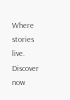Where stories live. Discover now